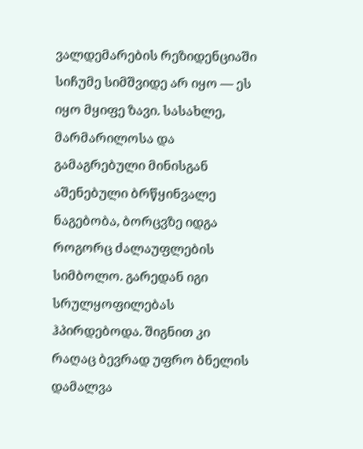ვალდემარების რეზიდენციაში სიჩუმე სიმშვიდე არ იყო — ეს იყო მყიფე ზავი. სასახლე, მარმარილოსა და გამაგრებული მინისგან აშენებული ბრწყინვალე ნაგებობა, ბორცვზე იდგა როგორც ძალაუფლების სიმბოლო. გარედან იგი სრულყოფილებას ჰპირდებოდა. შიგნით კი რაღაც ბევრად უფრო ბნელის დამალვა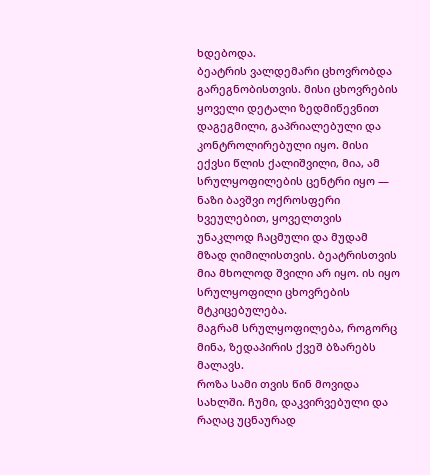ხდებოდა.
ბეატრის ვალდემარი ცხოვრობდა გარეგნობისთვის. მისი ცხოვრების ყოველი დეტალი ზედმიწევნით დაგეგმილი, გაპრიალებული და კონტროლირებული იყო. მისი ექვსი წლის ქალიშვილი, მია, ამ სრულყოფილების ცენტრი იყო — ნაზი ბავშვი ოქროსფერი ხვეულებით, ყოველთვის უნაკლოდ ჩაცმული და მუდამ მზად ღიმილისთვის. ბეატრისთვის მია მხოლოდ შვილი არ იყო. ის იყო სრულყოფილი ცხოვრების მტკიცებულება.
მაგრამ სრულყოფილება, როგორც მინა, ზედაპირის ქვეშ ბზარებს მალავს.
როზა სამი თვის წინ მოვიდა სახლში. ჩუმი, დაკვირვებული და რაღაც უცნაურად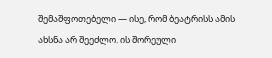შემაშფოთებელი — ისე, რომ ბეატრისს ამის ახსნა არ შეეძლო. ის შორეული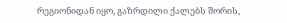რეგიონიდან იყო, გაზრდილი ქალებს შორის,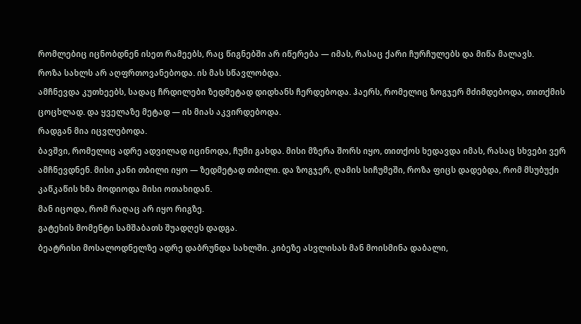რომლებიც იცნობდნენ ისეთ რამეებს, რაც წიგნებში არ იწერება — იმას, რასაც ქარი ჩურჩულებს და მიწა მალავს.
როზა სახლს არ აღფრთოვანებოდა. ის მას სწავლობდა.
ამჩნევდა კუთხეებს, სადაც ჩრდილები ზედმეტად დიდხანს ჩერდებოდა. ჰაერს, რომელიც ზოგჯერ მძიმდებოდა, თითქმის ცოცხლად. და ყველაზე მეტად — ის მიას აკვირდებოდა.
რადგან მია იცვლებოდა.
ბავშვი, რომელიც ადრე ადვილად იცინოდა, ჩუმი გახდა. მისი მზერა შორს იყო, თითქოს ხედავდა იმას, რასაც სხვები ვერ ამჩნევდნენ. მისი კანი თბილი იყო — ზედმეტად თბილი. და ზოგჯერ, ღამის სიჩუმეში, როზა ფიცს დადებდა, რომ მსუბუქი კაწკაწის ხმა მოდიოდა მისი ოთახიდან.
მან იცოდა, რომ რაღაც არ იყო რიგზე.
გატეხის მომენტი სამშაბათს შუადღეს დადგა.
ბეატრისი მოსალოდნელზე ადრე დაბრუნდა სახლში. კიბეზე ასვლისას მან მოისმინა დაბალი,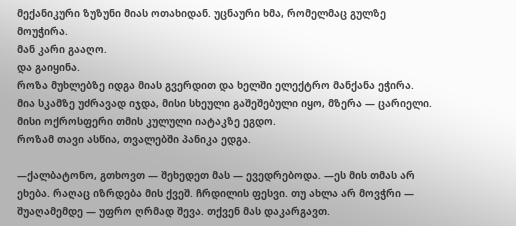მექანიკური ზუზუნი მიას ოთახიდან. უცნაური ხმა, რომელმაც გულზე მოუჭირა.
მან კარი გააღო.
და გაიყინა.
როზა მუხლებზე იდგა მიას გვერდით და ხელში ელექტრო მანქანა ეჭირა. მია სკამზე უძრავად იჯდა, მისი სხეული გაშეშებული იყო, მზერა — ცარიელი. მისი ოქროსფერი თმის კულული იატაკზე ეგდო.
როზამ თავი ასწია, თვალებში პანიკა ედგა.

—ქალბატონო, გთხოვთ — შეხედეთ მას — ევედრებოდა. —ეს მის თმას არ ეხება. რაღაც იზრდება მის ქვეშ. ჩრდილის ფესვი. თუ ახლა არ მოვჭრი — შუაღამემდე — უფრო ღრმად შევა. თქვენ მას დაკარგავთ.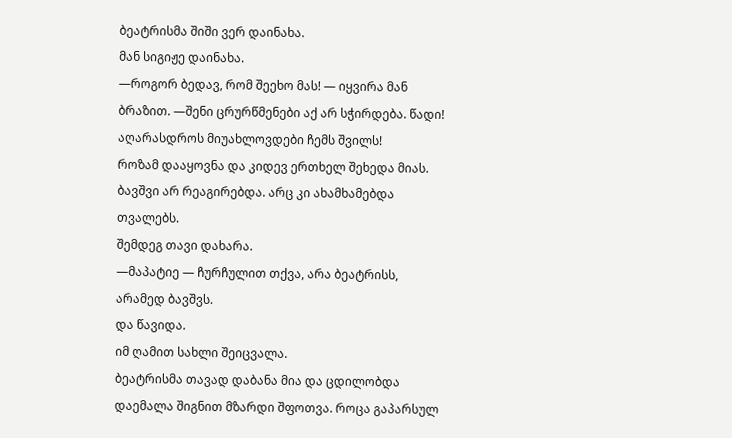ბეატრისმა შიში ვერ დაინახა.
მან სიგიჟე დაინახა.
—როგორ ბედავ, რომ შეეხო მას! — იყვირა მან ბრაზით. —შენი ცრურწმენები აქ არ სჭირდება. წადი! აღარასდროს მიუახლოვდები ჩემს შვილს!
როზამ დააყოვნა და კიდევ ერთხელ შეხედა მიას. ბავშვი არ რეაგირებდა. არც კი ახამხამებდა თვალებს.
შემდეგ თავი დახარა.
—მაპატიე — ჩურჩულით თქვა, არა ბეატრისს, არამედ ბავშვს.
და წავიდა.
იმ ღამით სახლი შეიცვალა.
ბეატრისმა თავად დაბანა მია და ცდილობდა დაემალა შიგნით მზარდი შფოთვა. როცა გაპარსულ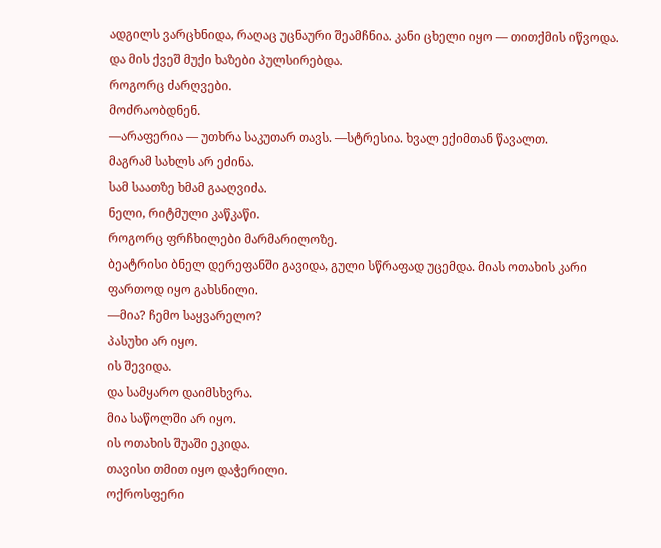ადგილს ვარცხნიდა, რაღაც უცნაური შეამჩნია. კანი ცხელი იყო — თითქმის იწვოდა.
და მის ქვეშ მუქი ხაზები პულსირებდა.
როგორც ძარღვები.
მოძრაობდნენ.
—არაფერია — უთხრა საკუთარ თავს. —სტრესია. ხვალ ექიმთან წავალთ.
მაგრამ სახლს არ ეძინა.
სამ საათზე ხმამ გააღვიძა.
ნელი, რიტმული კაწკაწი.
როგორც ფრჩხილები მარმარილოზე.
ბეატრისი ბნელ დერეფანში გავიდა, გული სწრაფად უცემდა. მიას ოთახის კარი ფართოდ იყო გახსნილი.
—მია? ჩემო საყვარელო?
პასუხი არ იყო.
ის შევიდა.
და სამყარო დაიმსხვრა.
მია საწოლში არ იყო.
ის ოთახის შუაში ეკიდა.
თავისი თმით იყო დაჭერილი.
ოქროსფერი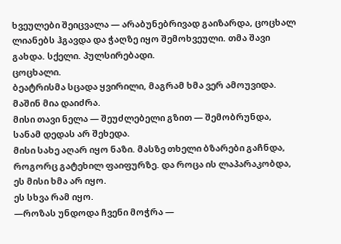ხვეულები შეიცვალა — არაბუნებრივად გაიზარდა, ცოცხალ ლიანებს ჰგავდა და ჭაღზე იყო შემოხვეული. თმა შავი გახდა. სქელი. პულსირებადი.
ცოცხალი.
ბეატრისმა სცადა ყვირილი, მაგრამ ხმა ვერ ამოუვიდა.
მაშინ მია დაიძრა.
მისი თავი ნელა — შეუძლებელი გზით — შემობრუნდა, სანამ დედას არ შეხედა.
მისი სახე აღარ იყო ნაზი. მასზე თხელი ბზარები გაჩნდა, როგორც გატეხილ ფაიფურზე. და როცა ის ლაპარაკობდა, ეს მისი ხმა არ იყო.
ეს სხვა რამ იყო.
—როზას უნდოდა ჩვენი მოჭრა —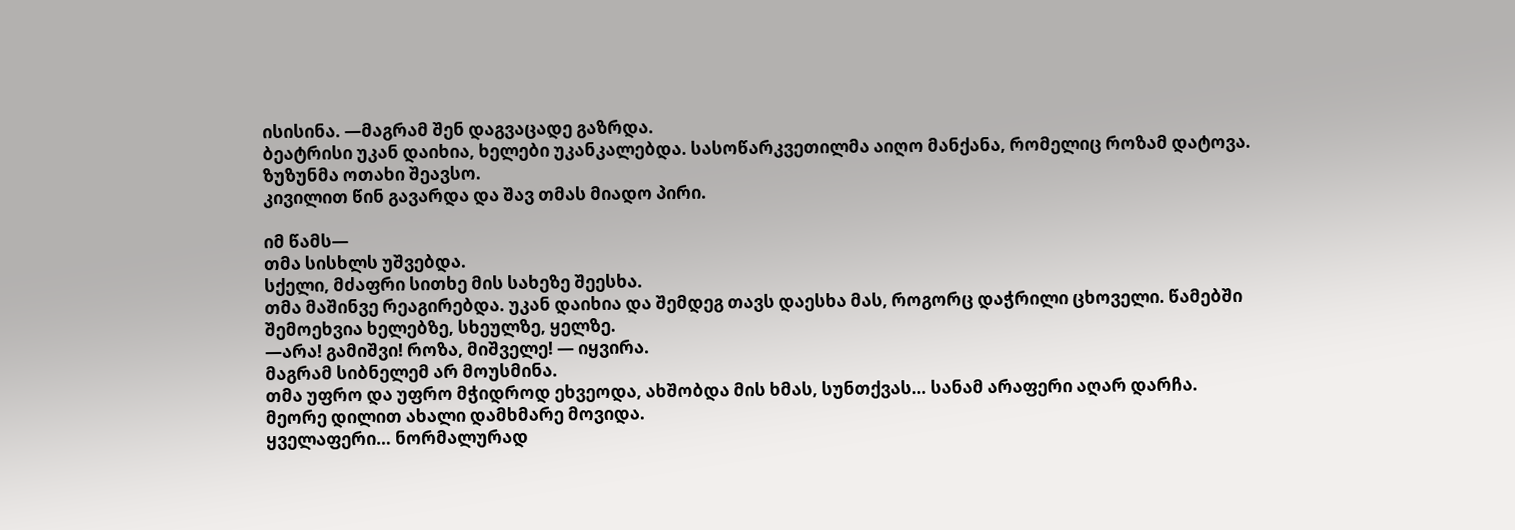ისისინა. —მაგრამ შენ დაგვაცადე გაზრდა.
ბეატრისი უკან დაიხია, ხელები უკანკალებდა. სასოწარკვეთილმა აიღო მანქანა, რომელიც როზამ დატოვა.
ზუზუნმა ოთახი შეავსო.
კივილით წინ გავარდა და შავ თმას მიადო პირი.

იმ წამს—
თმა სისხლს უშვებდა.
სქელი, მძაფრი სითხე მის სახეზე შეესხა.
თმა მაშინვე რეაგირებდა. უკან დაიხია და შემდეგ თავს დაესხა მას, როგორც დაჭრილი ცხოველი. წამებში შემოეხვია ხელებზე, სხეულზე, ყელზე.
—არა! გამიშვი! როზა, მიშველე! — იყვირა.
მაგრამ სიბნელემ არ მოუსმინა.
თმა უფრო და უფრო მჭიდროდ ეხვეოდა, ახშობდა მის ხმას, სუნთქვას… სანამ არაფერი აღარ დარჩა.
მეორე დილით ახალი დამხმარე მოვიდა.
ყველაფერი… ნორმალურად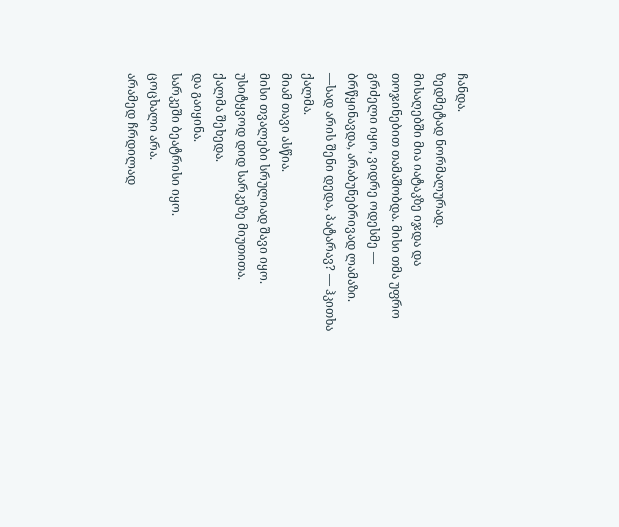ჩანდა.
ზედმეტად ნორმალურად.
მისაღებში მია იატაკზე იჯდა და თოჯინებით თამაშობდა. მისი თმა უფრო გრძელი იყო, ვიდრე ოდესმე — ბრწყინავდა, არაბუნებრივად ლამაზი.
—სად არის შენი დედა, პატარავ? — ჰკითხა ქალმა.
მიამ თავი ასწია.
მისი თვალები სრულიად შავი იყო.
უსიტყვოდ დიდ სარკეზე მიუთითა.
ქალმა შეხედა.
და გაიყინა.
სარკეში ბეატრისი იყო.
ცოცხალი არა.
არამედ ჩრდილად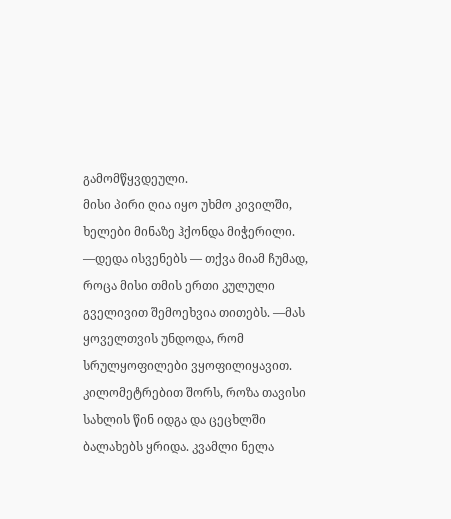გამომწყვდეული.
მისი პირი ღია იყო უხმო კივილში, ხელები მინაზე ჰქონდა მიჭერილი.
—დედა ისვენებს — თქვა მიამ ჩუმად, როცა მისი თმის ერთი კულული გველივით შემოეხვია თითებს. —მას ყოველთვის უნდოდა, რომ სრულყოფილები ვყოფილიყავით.
კილომეტრებით შორს, როზა თავისი სახლის წინ იდგა და ცეცხლში ბალახებს ყრიდა. კვამლი ნელა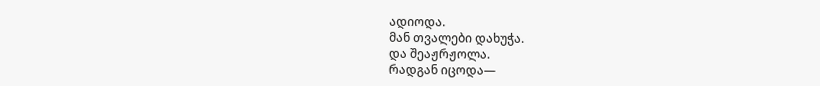ადიოდა.
მან თვალები დახუჭა.
და შეაჟრჟოლა.
რადგან იცოდა—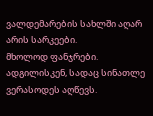ვალდემარების სახლში აღარ არის სარკეები.
მხოლოდ ფანჯრები.
ადგილისკენ, სადაც სინათლე ვერასოდეს აღწევს.